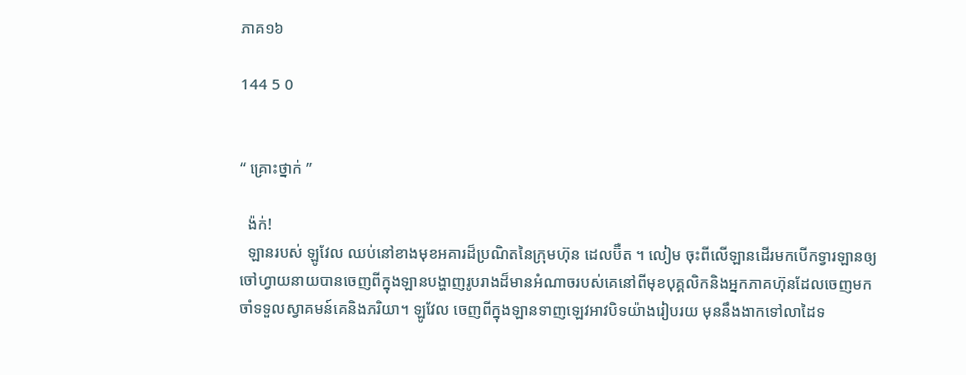ភាគ១៦

144 5 0


“ គ្រោះថ្នាក់ ”

  ង៉ក់!
  ឡានរបស់ ឡូវែល ឈប់នៅខាងមុខអគារដ៏ប្រណិតនៃក្រុមហ៊ុន ដេលប៊ឺត ។ លៀម ចុះពីលើឡានដើរមកបើកទ្វារឡានឲ្យចៅហ្វាយនាយបានចេញពីក្នុងឡានបង្ហាញរូបរាងដ៏មានអំណាចរបស់គេនៅពីមុខបុគ្គលិកនិងអ្នកភាគហ៊ុនដែលចេញមកចាំទទួលស្វាគមន៍គេនិងភរិយា។ ឡូវែល ចេញពីក្នុងឡានទាញឡេវអាវបិទយ៉ាងរៀបរយ មុននឹងងាកទៅលាដៃទ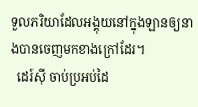ទួលភរិយាដែលអង្គុយនៅក្នុងឡានឲ្យនាងបានចេញមកខាងក្រៅដែរ។
  ដេរ៍ស៊ី ចាប់ប្រអប់ដៃ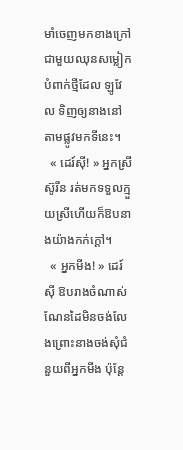មាំចេញមកខាងក្រៅជាមួយឈុនសម្លៀកបំពាក់ថ្មីដែល ឡូវែល ទិញឲ្យនាងនៅតាមផ្លូវមកទីនេះ។
  « ដេរ៍ស៊ី! » អ្នកស្រី ស៊ូរីន រត់មកទទួលក្មួយស្រីហើយក៏ឱបនាងយ៉ាងកក់ក្តៅ។
  « អ្នកមីង! » ដេរ៍ស៊ី ឱបរាងចំណាស់ណែនដៃមិនចង់លែងព្រោះនាងចង់សុំជំនួយពីអ្នកមីង ប៉ុន្តែ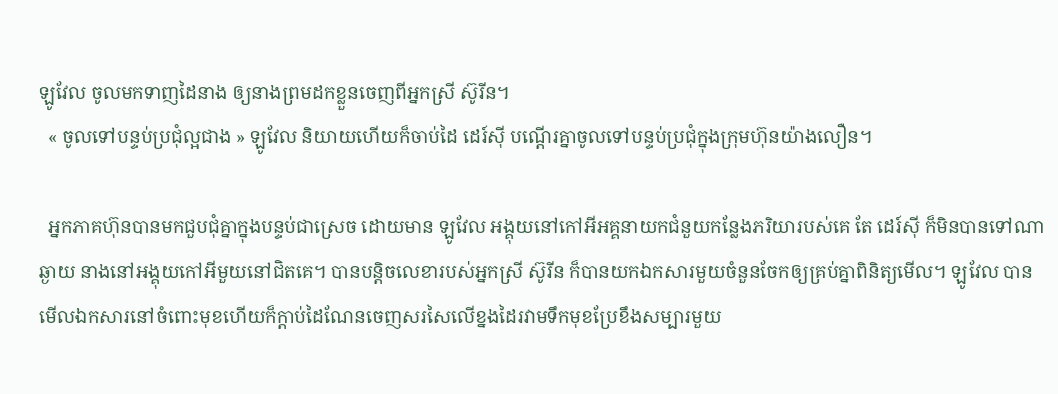ឡូវែល ចូលមកទាញដៃនាង ឲ្យនាងព្រមដកខ្លួនចេញពីអ្នកស្រី ស៊ូរីន។
  « ចូលទៅបន្ទប់ប្រជុំល្អជាង » ឡូវែល និយាយហើយក៏ចាប់ដៃ ដេរ៍ស៊ី បណ្តើរគ្នាចូលទៅបន្ទប់ប្រជុំក្នុងក្រុមហ៊ុនយ៉ាងលឿន។

  អ្នកភាគហ៊ុនបានមកជួបជុំគ្នាក្នុងបន្ទប់ជាស្រេច ដោយមាន ឡូវែល អង្គុយនៅកៅអីអគ្គនាយកជំនួយកន្លែងភរិយារបស់គេ តែ ដេរ៍ស៊ី ក៏មិនបានទៅណាឆ្ងាយ នាងនៅអង្គុយកៅអីមួយនៅជិតគេ។ បានបន្តិចលេខារបស់អ្នកស្រី ស៊ូរីន ក៏បានយកឯកសារមួយចំនួនចែកឲ្យគ្រប់គ្នាពិនិត្យមើល។ ឡូវែល បានមើលឯកសារនៅចំពោះមុខហើយក៏ក្តាប់ដៃណែនចេញសរសៃលើខ្នងដៃរវាមទឹកមុខប្រែខឹងសម្បារមួយ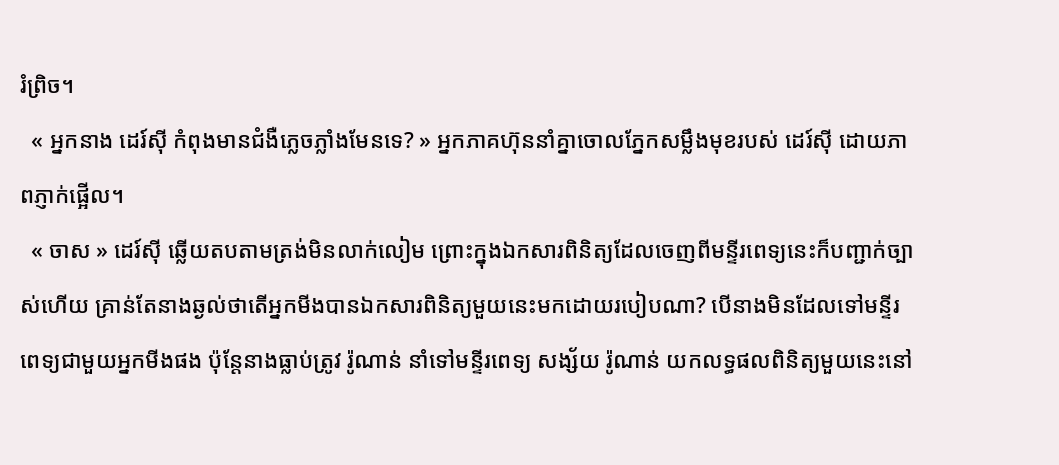រំព្រិច។
  « អ្នកនាង ដេរ៍ស៊ី កំពុងមានជំងឺភ្លេចភ្លាំងមែនទេ? » អ្នកភាគហ៊ុននាំគ្នាចោលភ្នែកសម្លឹងមុខរបស់ ដេរ៍ស៊ី ដោយភាពភ្ញាក់ផ្អើល។
  « ចាស » ដេរ៍ស៊ី ឆ្លើយតបតាមត្រង់មិនលាក់លៀម ព្រោះក្នុងឯកសារពិនិត្យដែលចេញពីមន្ទីរពេទ្យនេះក៏បញ្ជាក់ច្បាស់ហើយ គ្រាន់តែនាងឆ្ងល់ថាតើអ្នកមីងបានឯកសារពិនិត្យមួយនេះមកដោយរបៀបណា? បើនាងមិនដែលទៅមន្ទីរពេទ្យជាមួយអ្នកមីងផង ប៉ុន្តែនាងធ្លាប់ត្រូវ រ៉ូណាន់ នាំទៅមន្ទីរពេទ្យ សង្ស័យ រ៉ូណាន់ យកលទ្ធផលពិនិត្យមួយនេះនៅ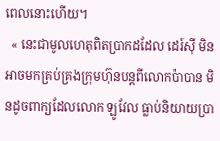ពេលនោះហើយ។
  « នេះជាមូលហេតុពិតប្រាកដដែល ដេរ៍ស៊ី មិនអាចមកគ្រប់គ្រងក្រុមហ៊ុនបន្តពីលោកប៉ាបាន មិនដូចពាក្យដែលលោក ឡូវែល ធ្លាប់និយាយប្រា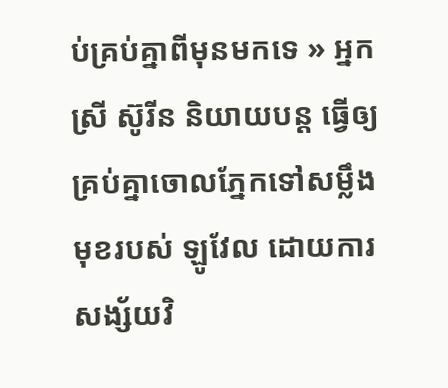ប់គ្រប់គ្នាពីមុនមកទេ » អ្នកស្រី ស៊ូរីន និយាយបន្ត ធ្វើឲ្យគ្រប់គ្នាចោលភ្នែកទៅសម្លឹងមុខរបស់ ឡូវែល ដោយការសង្ស័យវិ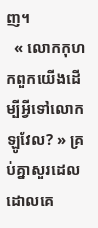ញ។
  « លោកកុហកពួកយើងដើម្បីអ្វីទៅលោក ឡូវែល? » គ្រប់គ្នាសួរដេលដោលគេ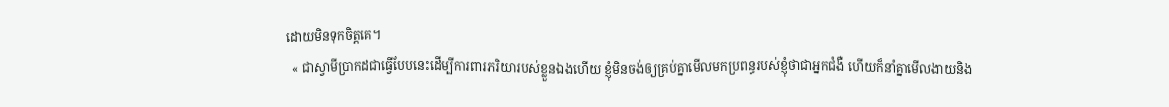ដោយមិនទុកចិត្តគេ។
  « ជាស្វាមីប្រាកដជាធ្វើបែបនេះដើម្បីការពារភរិយារបស់ខ្លួនឯងហើយ ខ្ញុំមិនចង់ឲ្យគ្រប់គ្នាមើលមកប្រពន្ធរបស់ខ្ញុំថាជាអ្នកជំងឺ ហើយក៏នាំគ្នាមើលងាយនិង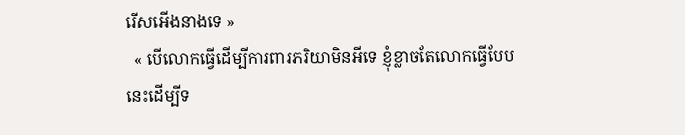រើសអើងនាងទេ »
  « បើលោកធ្វើដើម្បីការពារភរិយាមិនអីទេ ខ្ញុំខ្លាចតែលោកធ្វើបែបនេះដើម្បីទ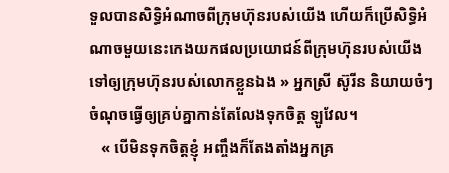ទួលបានសិទ្ធិអំណាចពីក្រុមហ៊ុនរបស់យើង ហើយក៏ប្រើសិទ្ធិអំណាចមួយនេះកេងយកផលប្រយោជន៍ពីក្រុមហ៊ុនរបស់យើងទៅឲ្យក្រុមហ៊ុនរបស់លោកខ្លួនឯង » អ្នកស្រី ស៊ូរីន និយាយចំៗចំណុចធ្វើឲ្យគ្រប់គ្នាកាន់តែលែងទុកចិត្ត ឡូវែល។
   « បើមិនទុកចិត្តខ្ញុំ អញ្ចឹងក៏តែងតាំងអ្នកគ្រ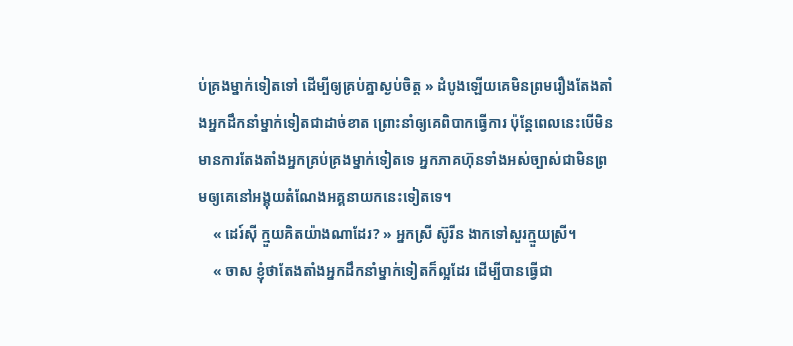ប់គ្រងម្នាក់ទៀតទៅ ដើម្បីឲ្យគ្រប់គ្នាស្ងប់ចិត្ត » ដំបូងឡើយគេមិនព្រមរឿងតែងតាំងអ្នកដឹកនាំម្នាក់ទៀតជាដាច់ខាត ព្រោះនាំឲ្យគេពិបាកធ្វើការ ប៉ុន្តែពេលនេះបើមិនមានការតែងតាំងអ្នកគ្រប់គ្រងម្នាក់ទៀតទេ អ្នកភាគហ៊ុនទាំងអស់ច្បាស់ជាមិនព្រមឲ្យគេនៅអង្គុយតំណែងអគ្គនាយកនេះទៀតទេ។
    « ដេរ៍ស៊ី ក្មួយគិតយ៉ាងណាដែរ? » អ្នកស្រី ស៊ូរីន ងាកទៅសួរក្មួយស្រី។
    « ចាស ខ្ញុំថាតែងតាំងអ្នកដឹកនាំម្នាក់ទៀតក៏ល្អដែរ ដើម្បីបានធ្វើជា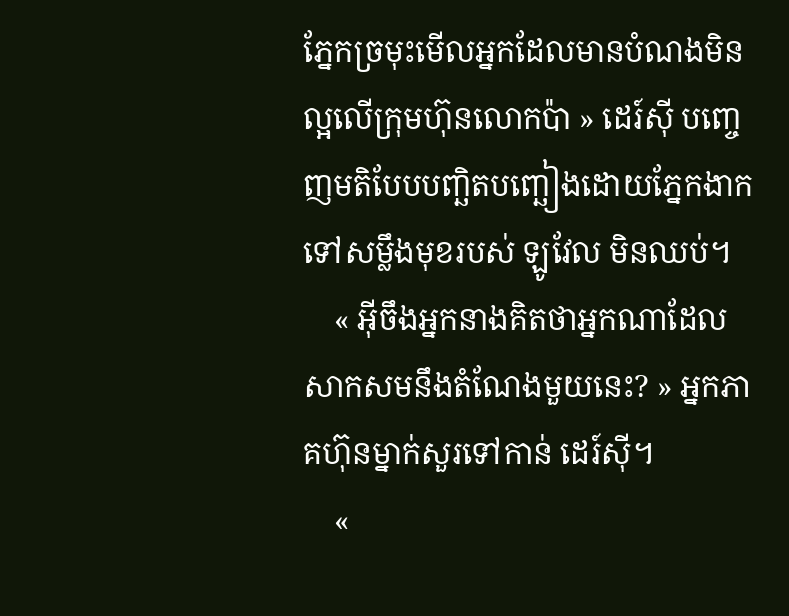ភ្នែកច្រមុះមើលអ្នកដែលមានបំណងមិនល្អលើក្រុមហ៊ុនលោកប៉ា » ដេរ៍ស៊ី បញ្ចេញមតិបែបបញ្ឆិតបញ្ឆៀងដោយភ្នែកងាកទៅសម្លឹងមុខរបស់ ឡូវែល មិនឈប់។
    « អ៊ីចឹងអ្នកនាងគិតថាអ្នកណាដែលសាកសមនឹងតំណែងមួយនេះ? » អ្នកភាគហ៊ុនម្នាក់សួរទៅកាន់ ដេរ៍ស៊ី។
    «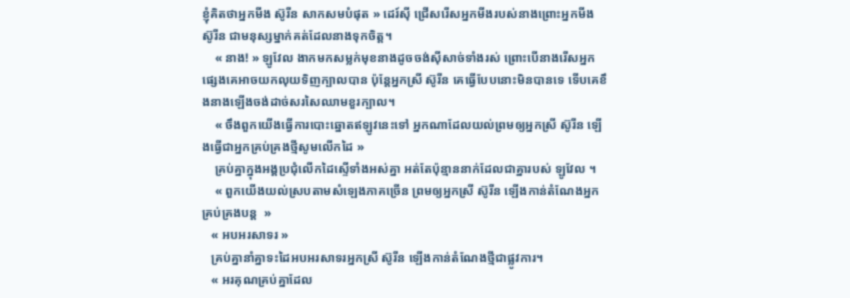ខ្ញុំគិតថាអ្នកមីង ស៊ូរីន សាកសមបំផុត » ដេរ៍ស៊ី ជ្រើសរើសអ្នកមីងរបស់នាងព្រោះអ្នកមីង ស៊ូរីន ជាមនុស្សម្នាក់គត់ដែលនាងទុកចិត្ត។
    « នាង! » ឡូវែល ងាកមកសម្លក់មុខនាងដូចចង់ស៊ីសាច់ទាំងរស់ ព្រោះបើនាងរើសអ្នកផ្សេងគេអាចយកលុយទិញក្បាលបាន ប៉ុន្តែអ្នកស្រី ស៊ូរីន គេធ្វើបែបនោះមិនបានទេ ទើបគេខឹងនាងឡើងចង់ដាច់សរសៃឈាមខួរក្បាល។
    « ចឹងពួកយើងធ្វើការបោះឆ្នោតឥឡូវនេះទៅ អ្នកណាដែលយល់ព្រមឲ្យអ្នកស្រី ស៊ូរីន ឡើងធ្វើជាអ្នកគ្រប់គ្រងថ្មីសូមលើកដៃ »
    គ្រប់គ្នាក្នុងអង្គប្រជុំលើកដៃស្ទើទាំងអស់គ្នា អត់តែប៉ុន្មាននាក់ដែលជាគ្នារបស់ ឡូវែល ។
    « ពួកយើងយល់ស្របតាមសំឡេងភាគច្រើន ព្រមឲ្យអ្នកស្រី ស៊ូរីន ឡើងកាន់តំណែងអ្នកគ្រប់គ្រងបន្ត  »
   « អបអរសាទរ »
   គ្រប់គ្នានាំគ្នាទះដៃអបអរសាទរអ្នកស្រី ស៊ូរីន ឡើងកាន់តំណែងថ្មីជាផ្លូវការ។
   « អរគុណគ្រប់គ្នាដែល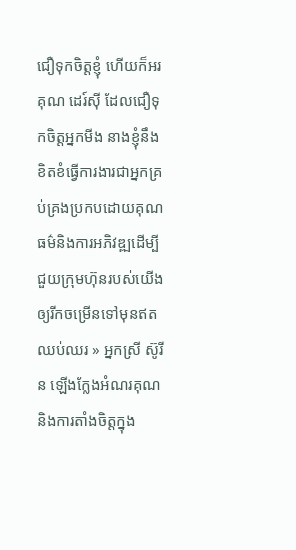ជឿទុកចិត្តខ្ញុំ ហើយក៏អរគុណ ដេរ៍ស៊ី ដែលជឿទុកចិត្តអ្នកមីង នាងខ្ញុំនឹងខិតខំធ្វើការងារជាអ្នកគ្រប់គ្រងប្រកបដោយគុណធម៌និងការអភិវឌ្ឍដើម្បីជួយក្រុមហ៊ុនរបស់យើងឲ្យរីកចម្រើនទៅមុនឥតឈប់ឈរ » អ្នកស្រី ស៊ូរីន ឡើងក្លែងអំណរគុណនិងការតាំងចិត្តក្នុង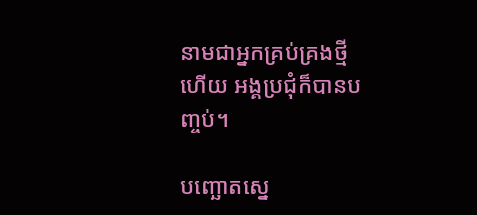នាមជាអ្នកគ្រប់គ្រងថ្មីហើយ អង្គប្រជុំក៏បានបញ្ចប់។

បញ្ឆោតស្នេ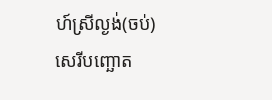ហ៍ស្រីល្ងង់(ចប់) សេរីបញ្ឆោត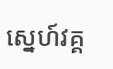ស្នេហ៍វគ្គ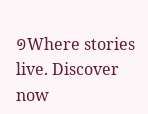១Where stories live. Discover now